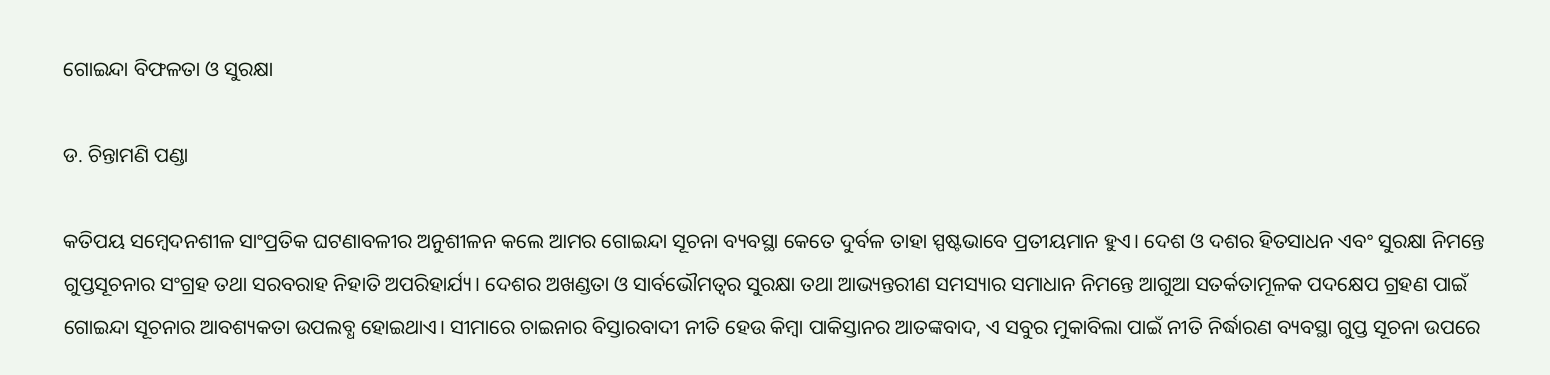ଗୋଇନ୍ଦା ବିଫଳତା ଓ ସୁରକ୍ଷା

ଡ. ଚିନ୍ତାମଣି ପଣ୍ଡା

କତିପୟ ସମ୍ବେଦନଶୀଳ ସାଂପ୍ରତିକ ଘଟଣାବଳୀର ଅନୁଶୀଳନ କଲେ ଆମର ଗୋଇନ୍ଦା ସୂଚନା ବ୍ୟବସ୍ଥା କେତେ ଦୁର୍ବଳ ତାହା ସ୍ପଷ୍ଟଭାବେ ପ୍ରତୀୟମାନ ହୁଏ। ଦେଶ ଓ ଦଶର ହିତସାଧନ ଏବଂ ସୁରକ୍ଷା ନିମନ୍ତେ ଗୁପ୍ତସୂଚନାର ସଂଗ୍ରହ ତଥା ସରବରାହ ନିହାତି ଅପରିହାର୍ଯ୍ୟ। ଦେଶର ଅଖଣ୍ଡତା ଓ ସାର୍ବଭୌମତ୍ୱର ସୁରକ୍ଷା ତଥା ଆଭ୍ୟନ୍ତରୀଣ ସମସ୍ୟାର ସମାଧାନ ନିମନ୍ତେ ଆଗୁଆ ସତର୍କତାମୂଳକ ପଦକ୍ଷେପ ଗ୍ରହଣ ପାଇଁ ଗୋଇନ୍ଦା ସୂଚନାର ଆବଶ୍ୟକତା ଉପଲବ୍ଧ ହୋଇଥାଏ। ସୀମାରେ ଚାଇନାର ବିସ୍ତାରବାଦୀ ନୀତି ହେଉ କିମ୍ବା ପାକିସ୍ତାନର ଆତଙ୍କବାଦ, ଏ ସବୁର ମୁକାବିଲା ପାଇଁ ନୀତି ନିର୍ଦ୍ଧାରଣ ବ୍ୟବସ୍ଥା ଗୁପ୍ତ ସୂଚନା ଉପରେ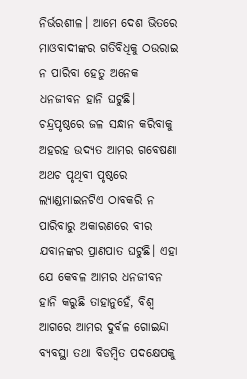ନିର୍ଭରଶୀଳ। ଆମେ ଦେଶ ଭିତରେ ମାଓବାଦୀଙ୍କର ଗତିବିଧିକୁ ଠଉରାଇ ନ ପାରିବା ହେତୁ ଅନେକ ଧନଜୀବନ ହାନି ଘଟୁଛି। ଚନ୍ଦ୍ରପୃଷ୍ଠରେ ଜଳ ସନ୍ଧାନ କରିବାକୁ ଅହରହ ଉଦ୍ୟତ ଆମର ଗବେଷଣା ଅଥଚ ପୃଥିବୀ ପୃଷ୍ଠରେ ଲ୍ୟାଣ୍ଡମାଇନଟିଏ ଠାବକରି ନ ପାରିବାରୁ ଅକାରଣରେ ବୀର ଯବାନଙ୍କର ପ୍ରାଣପାତ ଘଟୁଛି। ଏହା ଯେ କେବଳ ଆମର ଧନଜୀବନ ହାନି କରୁଛି ତାହାନୁହେଁ, ବିଶ୍ୱ ଆଗରେ ଆମର ଦୁର୍ବଳ ଗୋଇନ୍ଦା ବ୍ୟବସ୍ଥା ତଥା ବିଡମ୍ବିତ ପଦକ୍ଷେପକୁ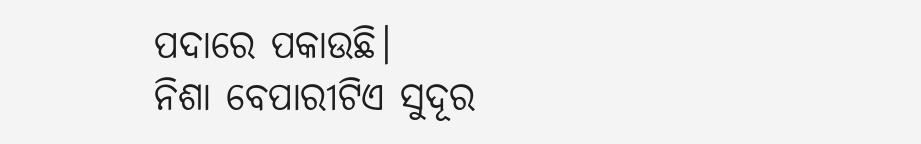ପଦାରେ ପକାଉଛି।
ନିଶା ବେପାରୀଟିଏ ସୁଦୂର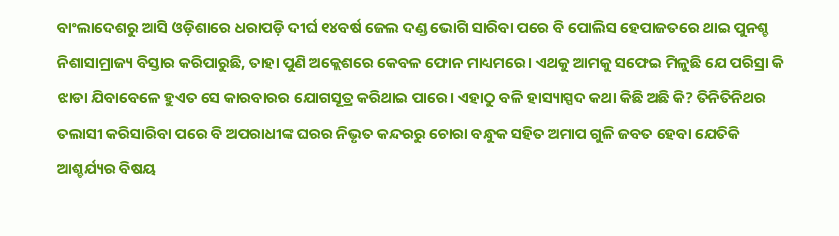ବାଂଲାଦେଶରୁ ଆସି ଓଡ଼ିଶାରେ ଧରାପଡ଼ି ଦୀର୍ଘ ୧୪ବର୍ଷ ଜେଲ ଦଣ୍ଡ ଭୋଗି ସାରିବା ପରେ ବି ପୋଲିସ ହେପାଜତରେ ଥାଇ ପୁନଶ୍ଚ ନିଶାସାମ୍ରାଜ୍ୟ ବିସ୍ତାର କରିପାରୁଛି, ତାହା ପୁଣି ଅକ୍ଲେଶରେ କେବଳ ଫୋନ ମାଧ୍ୟମରେ। ଏଥକୁ ଆମକୁ ସଫେଇ ମିଳୁଛି ଯେ ପରିସ୍ରା କି ଝାଡା ଯିବାବେଳେ ହୁଏତ ସେ କାରବାରର ଯୋଗସୂତ୍ର କରିଥାଇ ପାରେ। ଏହାଠୁ ବଳି ହାସ୍ୟାସ୍ପଦ କଥା କିଛି ଅଛି କି? ତିନିତିନିଥର ତଲାସୀ କରିସାରିବା ପରେ ବି ଅପରାଧୀଙ୍କ ଘରର ନିଭୃତ କନ୍ଦରରୁ ଚୋରା ବନ୍ଧୁକ ସହିତ ଅମାପ ଗୁଳି ଜବତ ହେବା ଯେତିକି ଆଶ୍ଚର୍ଯ୍ୟର ବିଷୟ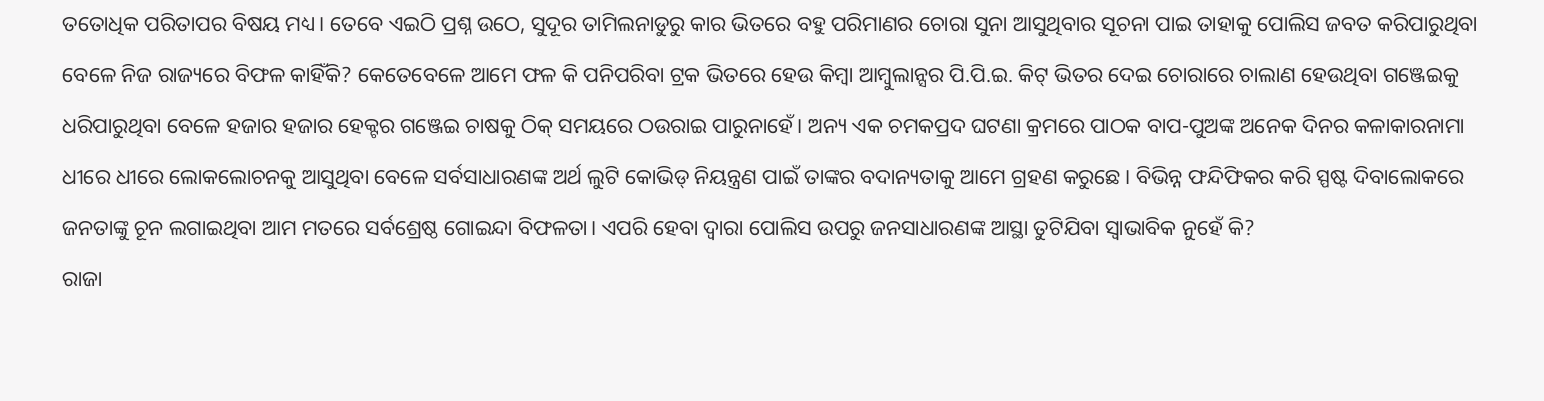ତତୋଧିକ ପରିତାପର ବିଷୟ ମଧ୍ୟ। ତେବେ ଏଇଠି ପ୍ରଶ୍ନ ଉଠେ, ସୁଦୂର ତାମିଲନାଡୁରୁ କାର ଭିତରେ ବହୁ ପରିମାଣର ଚୋରା ସୁନା ଆସୁଥିବାର ସୂଚନା ପାଇ ତାହାକୁ ପୋଲିସ ଜବତ କରିପାରୁଥିବା ବେଳେ ନିଜ ରାଜ୍ୟରେ ବିଫଳ କାହିଁକି? କେତେବେଳେ ଆମେ ଫଳ କି ପନିପରିବା ଟ୍ରକ ଭିତରେ ହେଉ କିମ୍ବା ଆମ୍ବୁଲାନ୍ସର ପି.ପି.ଇ. କିଟ୍‌ ଭିତର ଦେଇ ଚୋରାରେ ଚାଲାଣ ହେଉଥିବା ଗଞ୍ଜେଇକୁ ଧରିପାରୁଥିବା ବେଳେ ହଜାର ହଜାର ହେକ୍ଟର ଗଞ୍ଜେଇ ଚାଷକୁ ଠିକ୍‌ ସମୟରେ ଠଉରାଇ ପାରୁନାହେଁ। ଅନ୍ୟ ଏକ ଚମକପ୍ରଦ ଘଟଣା କ୍ରମରେ ପାଠକ ବାପ-ପୁଅଙ୍କ ଅନେକ ଦିନର କଳାକାରନାମା ଧୀରେ ଧୀରେ ଲୋକଲୋଚନକୁ ଆସୁଥିବା ବେଳେ ସର୍ବସାଧାରଣଙ୍କ ଅର୍ଥ ଲୁଟି କୋଭିଡ୍‌ ନିୟନ୍ତ୍ରଣ ପାଇଁ ତାଙ୍କର ବଦାନ୍ୟତାକୁ ଆମେ ଗ୍ରହଣ କରୁଛେ। ବିଭିନ୍ନ ଫନ୍ଦିଫିକର କରି ସ୍ପଷ୍ଟ ଦିବାଲୋକରେ ଜନତାଙ୍କୁ ଚୂନ ଲଗାଇଥିବା ଆମ ମତରେ ସର୍ବଶ୍ରେଷ୍ଠ ଗୋଇନ୍ଦା ବିଫଳତା। ଏପରି ହେବା ଦ୍ୱାରା ପୋଲିସ ଉପରୁ ଜନସାଧାରଣଙ୍କ ଆସ୍ଥା ତୁଟିଯିବା ସ୍ବାଭାବିକ ନୁହେଁ କି?
ରାଜା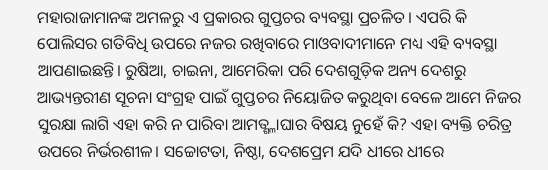ମହାରାଜାମାନଙ୍କ ଅମଳରୁ ଏ ପ୍ରକାରର ଗୁପ୍ତଚର ବ୍ୟବସ୍ଥା ପ୍ରଚଳିତ। ଏପରି କି ପୋଲିସର ଗତିବିଧି ଉପରେ ନଜର ରଖିବାରେ ମାଓବାଦୀମାନେ ମଧ୍ୟ ଏହି ବ୍ୟବସ୍ଥା ଆପଣାଇଛନ୍ତି। ରୁଷିଆ, ଚାଇନା, ଆମେରିକା ପରି ଦେଶଗୁଡ଼ିକ ଅନ୍ୟ ଦେଶରୁ ଆଭ୍ୟନ୍ତରୀଣ ସୂଚନା ସଂଗ୍ରହ ପାଇଁ ଗୁପ୍ତଚର ନିୟୋଜିତ କରୁଥିବା ବେଳେ ଆମେ ନିଜର ସୁରକ୍ଷା ଲାଗି ଏହା କରି ନ ପାରିବା ଆମତ୍ଶ୍ଳାଘାର ବିଷୟ ନୁହେଁ କି? ଏହା ବ୍ୟକ୍ତି ଚରିତ୍ର ଉପରେ ନିର୍ଭରଶୀଳ। ସଚ୍ଚୋଟତା, ନିଷ୍ଠା, ଦେଶପ୍ରେମ ଯଦି ଧୀରେ ଧୀରେ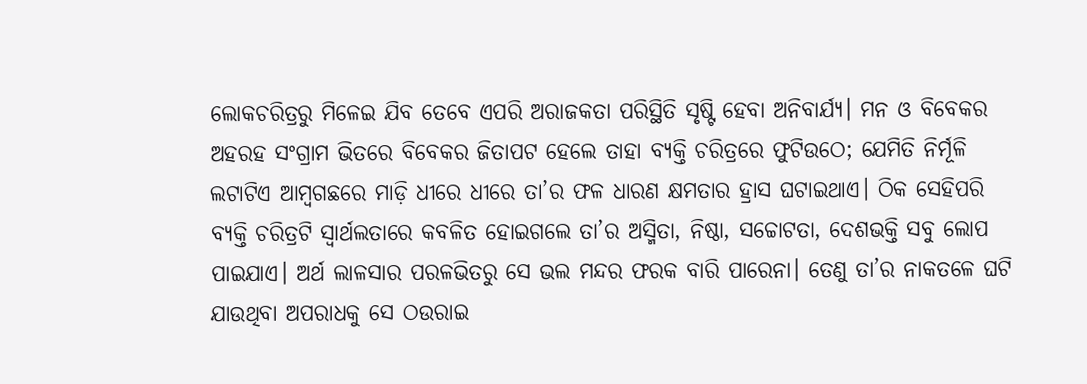ଲୋକଚରିତ୍ରରୁ ମିଳେଇ ଯିବ ତେବେ ଏପରି ଅରାଜକତା ପରିସ୍ଥିତି ସୃଷ୍ଟି ହେବା ଅନିବାର୍ଯ୍ୟ। ମନ ଓ ବିବେକର ଅହରହ ସଂଗ୍ରାମ ଭିତରେ ବିବେକର ଜିତାପଟ ହେଲେ ତାହା ବ୍ୟକ୍ତି ଚରିତ୍ରରେ ଫୁଟିଉଠେ; ଯେମିତି ନିର୍ମୂଳି ଲଟାଟିଏ ଆମ୍ବଗଛରେ ମାଡ଼ି ଧୀରେ ଧୀରେ ତା’ର ଫଳ ଧାରଣ କ୍ଷମତାର ହ୍ରାସ ଘଟାଇଥାଏ। ଠିକ ସେହିପରି ବ୍ୟକ୍ତି ଚରିତ୍ରଟି ସ୍ବାର୍ଥଲତାରେ କବଳିତ ହୋଇଗଲେ ତା’ର ଅସ୍ମିତା, ନିଷ୍ଠା, ସଚ୍ଚୋଟତା, ଦେଶଭକ୍ତି ସବୁ ଲୋପ ପାଇଯାଏ। ଅର୍ଥ ଲାଳସାର ପରଳଭିତରୁ ସେ ଭଲ ମନ୍ଦର ଫରକ ବାରି ପାରେନା। ତେଣୁ ତା’ର ନାକତଳେ ଘଟି ଯାଉଥିବା ଅପରାଧକୁ ସେ ଠଉରାଇ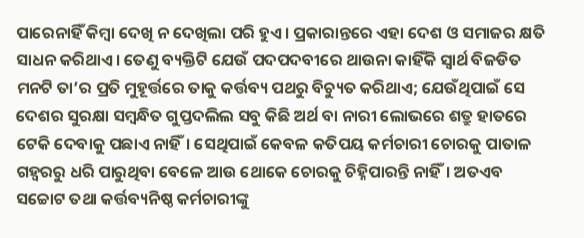ପାରେନାହିଁ କିମ୍ବା ଦେଖି ନ ଦେଖିଲା ପରି ହୁଏ। ପ୍ରକାରାନ୍ତରେ ଏହା ଦେଶ ଓ ସମାଜର କ୍ଷତି ସାଧନ କରିଥାଏ। ତେଣୁ ବ୍ୟକ୍ତିଟି ଯେଉଁ ପଦପଦବୀରେ ଥାଉନା କାହିଁକି ସ୍ବାର୍ଥ ବିଜଡିତ ମନଟି ତା’ର ପ୍ରତି ମୁହୂର୍ତ୍ତରେ ତାକୁ କର୍ତ୍ତବ୍ୟ ପଥରୁ ବିଚ୍ୟୁତ କରିଥାଏ; ଯେଉଁଥିପାଇଁ ସେ ଦେଶର ସୁରକ୍ଷା ସମ୍ବନ୍ଧିତ ଗୁପ୍ତଦଲିଲ ସବୁ କିଛି ଅର୍ଥ ବା ନାରୀ ଲୋଭରେ ଶତ୍ରୁ ହାତରେ ଟେକି ଦେବାକୁ ପଛାଏ ନାହିଁ। ସେଥିପାଇଁ କେବଳ କତିପୟ କର୍ମଚାରୀ ଚୋରକୁ ପାତାଳ ଗହ୍ବରରୁ ଧରି ପାରୁଥିବା ବେଳେ ଆଉ ଥୋକେ ଚୋରକୁ ଚିହ୍ନିପାରନ୍ତି ନାହିଁ। ଅତଏବ ସଚ୍ଚୋଟ ତଥା କର୍ତ୍ତବ୍ୟନିଷ୍ଠ କର୍ମଚାରୀଙ୍କୁ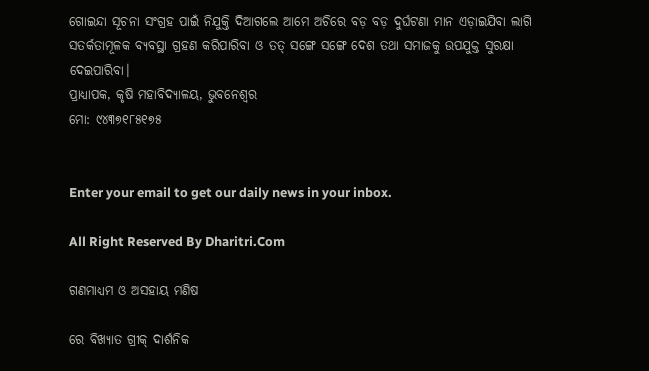ଗୋଇନ୍ଦା ସୂଚନା ସଂଗ୍ରହ ପାଇଁ ନିଯୁକ୍ତି ଦିଆଗଲେ ଆମେ ଅଚିରେ ବଡ଼ ବଡ଼ ଦୁର୍ଘଟଣା ମାନ ଏଡ଼ାଇଯିବା ଲାଗି ସତର୍କତାମୂଳକ ବ୍ୟବସ୍ଥା ଗ୍ରହଣ କରିପାରିବା ଓ ତତ୍‌ ସଙ୍ଗେ ସଙ୍ଗେ ଦେଶ ତଥା ସମାଜକୁ ଉପଯୁକ୍ତ ସୁରକ୍ଷା ଦେଇପାରିବା।
ପ୍ରାଧ୍ୟାପକ, କୃଷି ମହାବିଦ୍ୟାଳୟ, ଭୁବନେଶ୍ୱର
ମୋ: ୯୪୩୭୧୮୫୧୭୫


Enter your email to get our daily news in your inbox.

All Right Reserved By Dharitri.Com

ଗଣମାଧ୍ୟମ ଓ ଅସହାୟ ମଣିଷ

ରେ ବିଖ୍ୟାତ ଗ୍ରୀକ୍‌ ଦାର୍ଶନିକ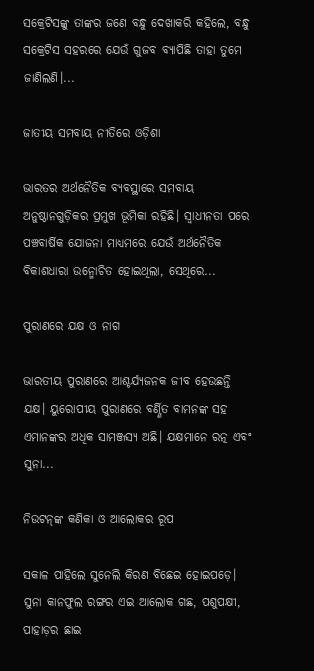ସକ୍ରେଟିସଙ୍କୁ ତାଙ୍କର ଜଣେ ବନ୍ଧୁ ଦେଖାକରି କହିଲେ, ବନ୍ଧୁ ସକ୍ରେଟିସ ସହରରେ ଯେଉଁ ଗୁଜବ ବ୍ୟାପିଛି ତାହା ତୁମେ ଜାଣିଲଣି।...

ଜାତୀୟ ସମବାୟ ନୀତିରେ ଓଡ଼ିଶା

ଭାରତର ଅର୍ଥନୈତିକ ବ୍ୟବସ୍ଥାରେ ସମବାୟ ଅନୁଷ୍ଠାନଗୁଡ଼ିକର ପ୍ରମୁଖ ଭୂମିକା ରହିଛି। ସ୍ବାଧୀନତା ପରେ ପଞ୍ଚବାର୍ଷିକ ଯୋଜନା ମାଧ୍ୟମରେ ଯେଉଁ ଅର୍ଥନୈତିକ ବିକାଶଧାରା ଉନ୍ମୋଚିତ ହୋଇଥିଲା, ସେଥିରେ...

ପୁରାଣରେ ଯକ୍ଷ ଓ ନାଗ

ଭାରତୀୟ ପୁରାଣରେ ଆଶ୍ଚର୍ଯ୍ୟଜନକ ଜୀବ ହେଉଛନ୍ତି ଯକ୍ଷ। ୟୁରୋପୀୟ ପୁରାଣରେ ବର୍ଣ୍ଣିତ ବାମନଙ୍କ ସହ ଏମାନଙ୍କର ଅଧିକ ସାମଞ୍ଜସ୍ୟ ଅଛି। ଯକ୍ଷମାନେ ରତ୍ନ ଏବଂ ସୁନା...

ନିଉଟନ୍‌ଙ୍କ କଣିକା ଓ ଆଲୋକର ରୂପ

ସକାଳ ପାହିଲେ ସୁନେଲି କିରଣ ବିଛେଇ ହୋଇପଡ଼େ। ସୁନା କାନଫୁଲ ରଙ୍ଗର ଏଇ ଆଲୋକ ଗଛ, ପଶୁପକ୍ଷୀ, ପାହାଡ଼ର ଛାଇ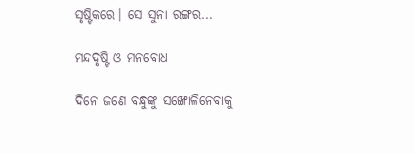ସୃଷ୍ଟିକରେ। ସେ ସୁନା ରଙ୍ଗର...

ମନ୍ଦଦୃଷ୍ଟି ଓ ମନବୋଧ

ଦିନେ ଜଣେ ବନ୍ଧୁଙ୍କୁ ସଙ୍ଖୋଳିନେବାକୁ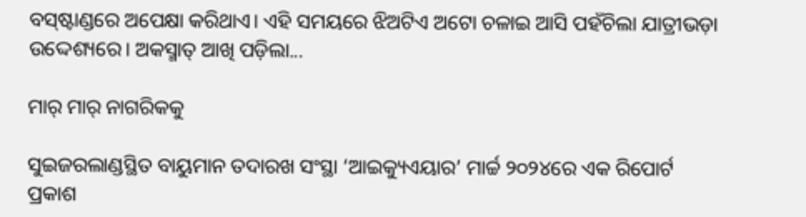ବସ୍‌ଷ୍ଟାଣ୍ଡରେ ଅପେକ୍ଷା କରିଥାଏ। ଏହି ସମୟରେ ଝିଅଟିଏ ଅଟୋ ଚଳାଇ ଆସି ପହଁଚିଲା ଯାତ୍ରୀଭଡ଼ା ଉଦ୍ଦେଶ୍ୟରେ। ଅକସ୍ମାତ୍‌ ଆଖି ପଡ଼ିଲା...

ମାର୍‌ ମାର୍‌ ନାଗରିକକୁ

ସୁଇଜରଲାଣ୍ଡସ୍ଥିତ ବାୟୁମାନ ତଦାରଖ ସଂସ୍ଥା ‘ଆଇକ୍ୟୁଏୟାର’ ମାର୍ଚ୍ଚ ୨୦୨୪ରେ ଏକ ରିପୋର୍ଟ ପ୍ରକାଶ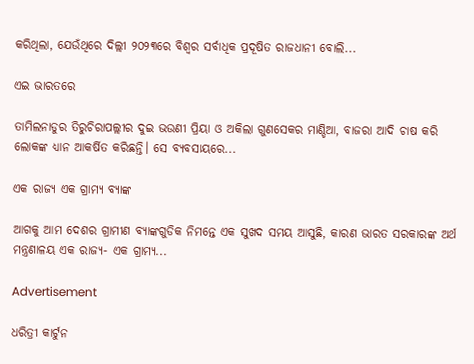କରିଥିଲା, ଯେଉଁଥିରେ ଦିଲ୍ଲୀ ୨୦୨୩ରେ ବିଶ୍ୱର ସର୍ବାଧିକ ପ୍ରଦୂଷିତ ରାଜଧାନୀ ବୋଲି...

ଏଇ ଭାରତରେ

ତାମିଲନାଡୁର ତିରୁଚିରାପଲ୍ଲୀର ଦୁଇ ଭଉଣୀ ପ୍ରିୟା ଓ ଅକିଲା ଗୁଣସେକର ମାଣ୍ଡିଆ, ବାଜରା ଆଦି ଚାଷ କରି ଲୋକଙ୍କ ଧ୍ୟାନ ଆକର୍ଷିତ କରିଛନ୍ତି। ସେ ବ୍ୟବସାୟରେ...

ଏକ ରାଜ୍ୟ ଏକ ଗ୍ରାମ୍ୟ ବ୍ୟାଙ୍କ

ଆଗକୁ ଆମ ଦେଶର ଗ୍ରାମୀଣ ବ୍ୟାଙ୍କଗୁଡିକ ନିମନ୍ତେ ଏକ ସୁଖଦ ସମୟ ଆସୁଛି, କାରଣ ଭାରତ ସରକାରଙ୍କ ଅର୍ଥ ମନ୍ତ୍ରଣାଳୟ ଏକ ରାଜ୍ୟ- ଏକ ଗ୍ରାମ୍ୟ...

Advertisement

ଧରିତ୍ରୀ କାର୍ଟୁନ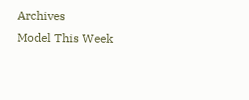Archives
Model This Week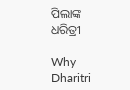ପିଲାଙ୍କ ଧରିତ୍ରୀ

Why Dharitri